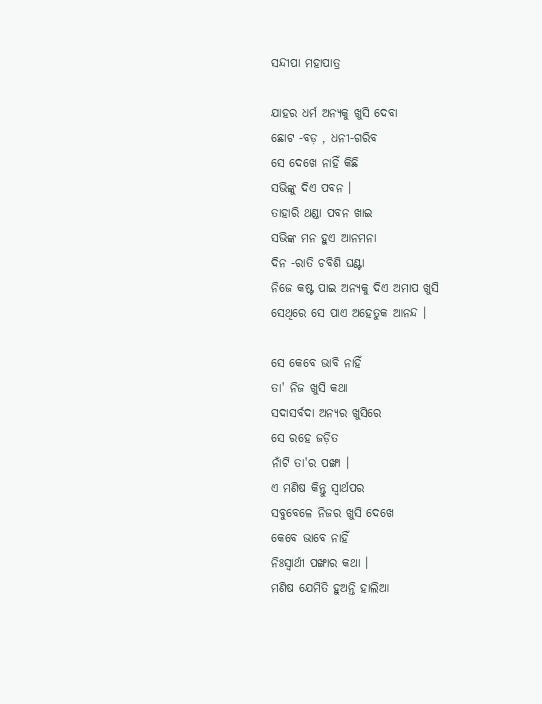ସନ୍ଦୀପା ମହାପାତ୍ର

ଯାହର ଧର୍ମ ଅନ୍ଯକୁ ଖୁସି ଦେବା
ଛୋଟ -ବଡ଼ , ଧନୀ-ଗରିବ
ସେ ଦେଖେ ନାହିଁ କିଛି
ସଭିଙ୍କୁ ଦିଏ ପବନ ।
ତାହାରି ଥଣ୍ଡା ପବନ ଖାଇ
ସଭିଙ୍କ ମନ ହୁଏ ଆନମନା
ଦିନ -ରାତି ଚବିଶି ଘଣ୍ଟା
ନିଜେ କଷ୍ଟ ପାଇ ଅନ୍ଯକୁ ଦିଏ ଅମାପ ଖୁସି
ସେଥିରେ ସେ ପାଏ ଅହେତୁକ ଆନନ୍ଦ ।

ସେ କେବେ ଭାବି ନାହିଁ
ତା' ନିଜ ଖୁସି କଥା
ସଦାସର୍ବଦା ଅନ୍ଯର ଖୁସିରେ
ସେ ରହେ ଜଡ଼ିତ
ନାଁଟି ତା'ର ପଙ୍ଖା ।
ଏ ମଣିଷ କିନ୍ତୁ ସ୍ବାର୍ଥପର
ସବୁବେଳେ ନିଜର ଖୁସି ଦେଖେ
କେବେ ଭାବେ ନାହିଁ
ନିଃସ୍ବାର୍ଥୀ ପଙ୍ଖାର କଥା ।
ମଣିଷ ଯେମିତି ହୁଅନ୍ତି ହାଲିଆ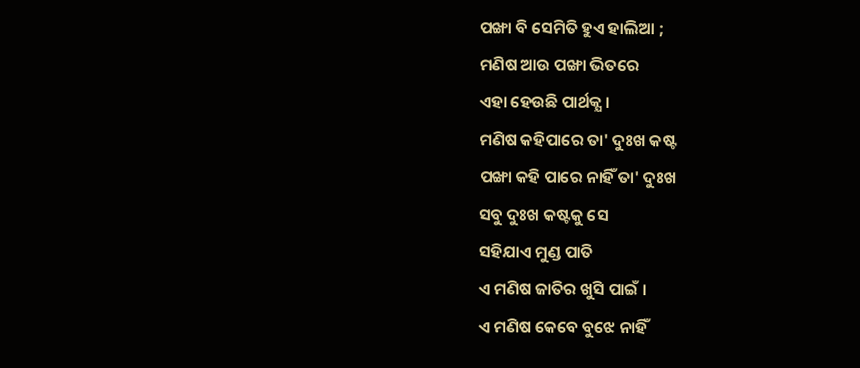ପଙ୍ଖା ବି ସେମିତି ହୁଏ ହାଲିଆ ;
ମଣିଷ ଆଉ ପଙ୍ଖା ଭିତରେ
ଏହା ହେଉଛି ପାର୍ଥକ୍ଯ ।
ମଣିଷ କହିପାରେ ତା' ଦୁଃଖ କଷ୍ଟ
ପଙ୍ଖା କହି ପାରେ ନାହିଁ ତା' ଦୁଃଖ
ସବୁ ଦୁଃଖ କଷ୍ଟକୁ ସେ
ସହିଯାଏ ମୁଣ୍ଡ ପାତି
ଏ ମଣିଷ ଜାତିର ଖୁସି ପାଇଁ ।
ଏ ମଣିଷ କେବେ ବୁଝେ ନାହିଁ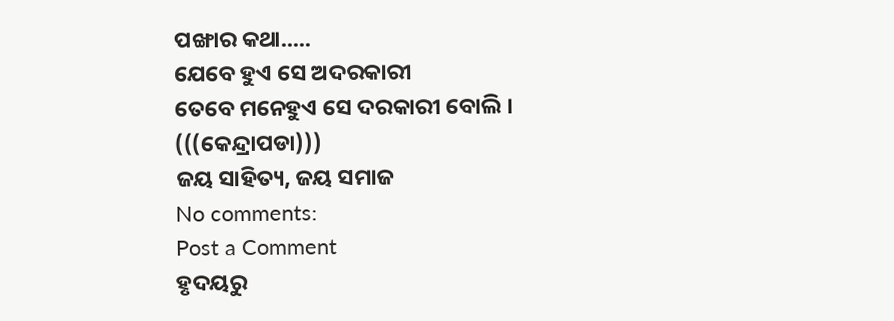ପଙ୍ଖାର କଥା.....
ଯେବେ ହୁଏ ସେ ଅଦରକାରୀ
ତେବେ ମନେହୁଏ ସେ ଦରକାରୀ ବୋଲି ।
(((କେନ୍ଦ୍ରାପଡା)))
ଜୟ ସାହିତ୍ୟ, ଜୟ ସମାଜ
No comments:
Post a Comment
ହୃଦୟରୁ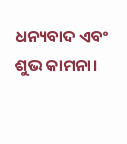ଧନ୍ୟବାଦ ଏବଂ ଶୁଭ କାମନା।